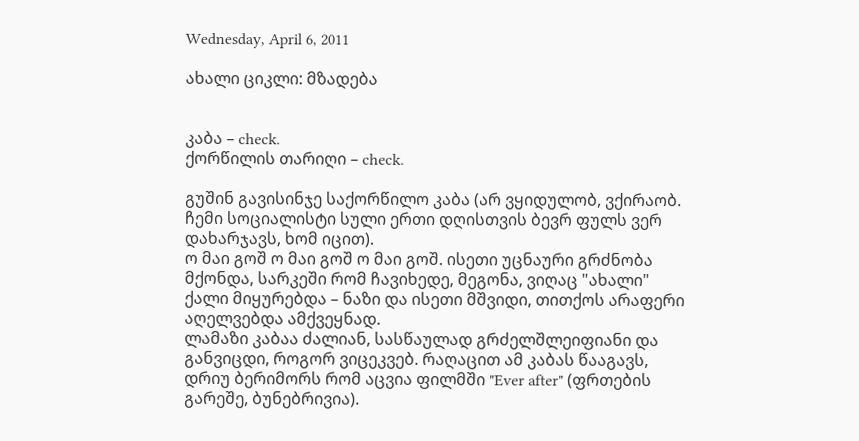Wednesday, April 6, 2011

ახალი ციკლი: მზადება


კაბა – check.
ქორწილის თარიღი – check.

გუშინ გავისინჯე საქორწილო კაბა (არ ვყიდულობ, ვქირაობ. ჩემი სოციალისტი სული ერთი დღისთვის ბევრ ფულს ვერ დახარჯავს, ხომ იცით).
ო მაი გოშ ო მაი გოშ ო მაი გოშ. ისეთი უცნაური გრძნობა მქონდა, სარკეში რომ ჩავიხედე, მეგონა, ვიღაც "ახალი" ქალი მიყურებდა – ნაზი და ისეთი მშვიდი, თითქოს არაფერი აღელვებდა ამქვეყნად.
ლამაზი კაბაა ძალიან, სასწაულად გრძელშლეიფიანი და განვიცდი, როგორ ვიცეკვებ. რაღაცით ამ კაბას წააგავს, დრიუ ბერიმორს რომ აცვია ფილმში "Ever after" (ფრთების გარეშე, ბუნებრივია).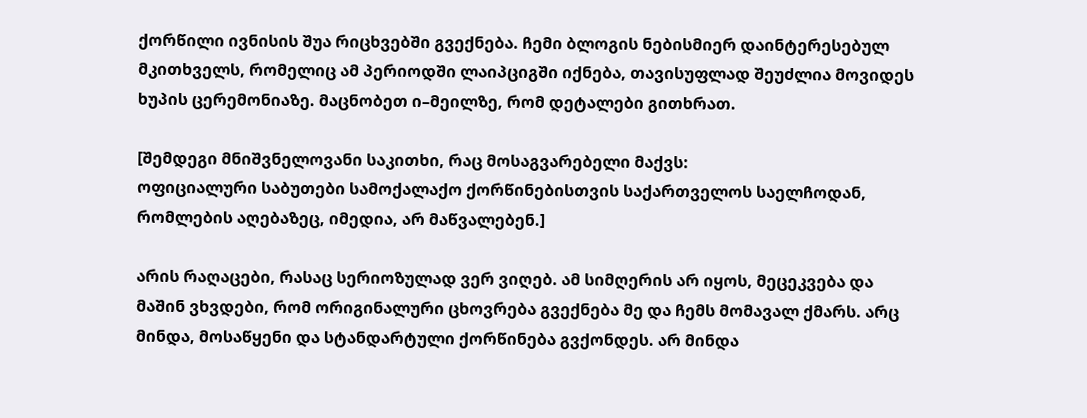ქორწილი ივნისის შუა რიცხვებში გვექნება. ჩემი ბლოგის ნებისმიერ დაინტერესებულ მკითხველს, რომელიც ამ პერიოდში ლაიპციგში იქნება, თავისუფლად შეუძლია მოვიდეს ხუპის ცერემონიაზე. მაცნობეთ ი–მეილზე, რომ დეტალები გითხრათ.

[შემდეგი მნიშვნელოვანი საკითხი, რაც მოსაგვარებელი მაქვს:
ოფიციალური საბუთები სამოქალაქო ქორწინებისთვის საქართველოს საელჩოდან, რომლების აღებაზეც, იმედია, არ მაწვალებენ.]

არის რაღაცები, რასაც სერიოზულად ვერ ვიღებ. ამ სიმღერის არ იყოს, მეცეკვება და მაშინ ვხვდები, რომ ორიგინალური ცხოვრება გვექნება მე და ჩემს მომავალ ქმარს. არც მინდა, მოსაწყენი და სტანდარტული ქორწინება გვქონდეს. არ მინდა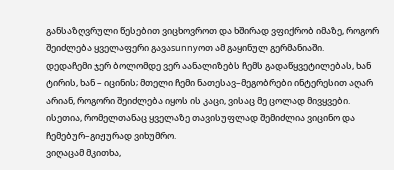განსაზღვრული წესებით ვიცხოვროთ და ხშირად ვფიქრობ იმაზე, როგორ შეიძლება ყველაფერი გავაsunnyოთ ამ გაყინულ გერმანიაში.
დედაჩემი ჯერ ბოლომდე ვერ აანალიზებს ჩემს გადაწყვეტილებას, ხან ტირის, ხან – იცინის; მთელი ჩემი ნათესავ–მეგობრები ინტერესით აღარ არიან, როგორი შეიძლება იყოს ის კაცი, ვისაც მე ცოლად მივყვები.
ისეთია, რომელთანაც ყველაზე თავისუფლად შემიძლია ვიცინო და ჩემებურ–გიჟურად ვიხუმრო.
ვიღაცამ მკითხა,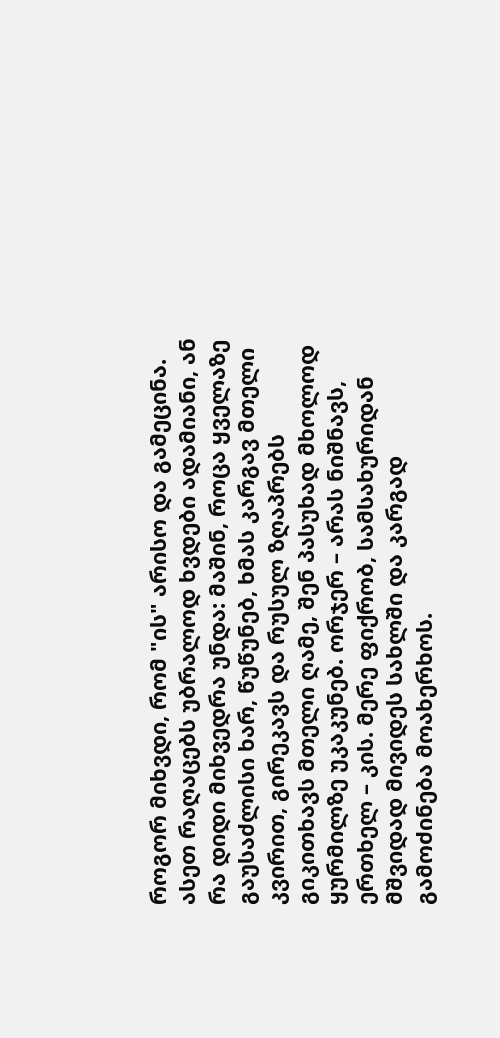როგორ მიხვდი, რომ "ის" არისო და გამეცინა. ასეთ რაღაცებს უბრალოდ ხვდები ადამიანი, ან რა დიდი მიხვედრა უნდა: მაშინ, როცა ყველაზე გაუსაძლისი ხარ, წუწუნებ, ხმას კარგავ მთელი კვირით, გირეკავს და რუსულ ზღაპრებს გიკითხავს მთელი ღამე, შენ პასუხად მხოლოდ ყურმილზე უკაკუნებ. ორჯერ – არას ნიშნავს, ერთხელ – კის. მერე ფიქრობ, სამსახურიდან მშვიდად მივიდეს სახლში და კარგად გამოძინება მოახერხოს.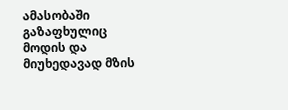ამასობაში გაზაფხულიც მოდის და მიუხედავად მზის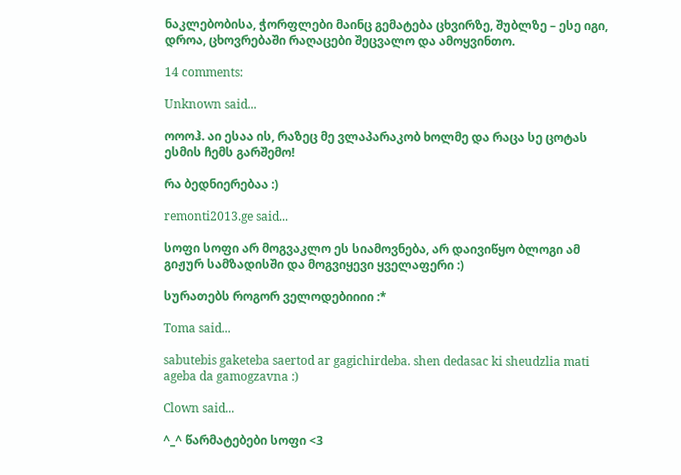ნაკლებობისა, ჭორფლები მაინც გემატება ცხვირზე, შუბლზე – ესე იგი, დროა, ცხოვრებაში რაღაცები შეცვალო და ამოყვინთო.

14 comments:

Unknown said...

ოოოჰ. აი ესაა ის, რაზეც მე ვლაპარაკობ ხოლმე და რაცა სე ცოტას ესმის ჩემს გარშემო!

რა ბედნიერებაა :)

remonti2013.ge said...

სოფი სოფი არ მოგვაკლო ეს სიამოვნება, არ დაივიწყო ბლოგი ამ გიჟურ სამზადისში და მოგვიყევი ყველაფერი :)

სურათებს როგორ ველოდებიიიი :*

Toma said...

sabutebis gaketeba saertod ar gagichirdeba. shen dedasac ki sheudzlia mati ageba da gamogzavna :)

Clown said...

^_^ წარმატებები სოფი <3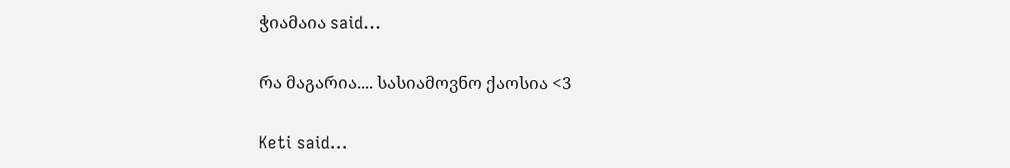ჭიამაია said...

რა მაგარია.... სასიამოვნო ქაოსია <3

Keti said...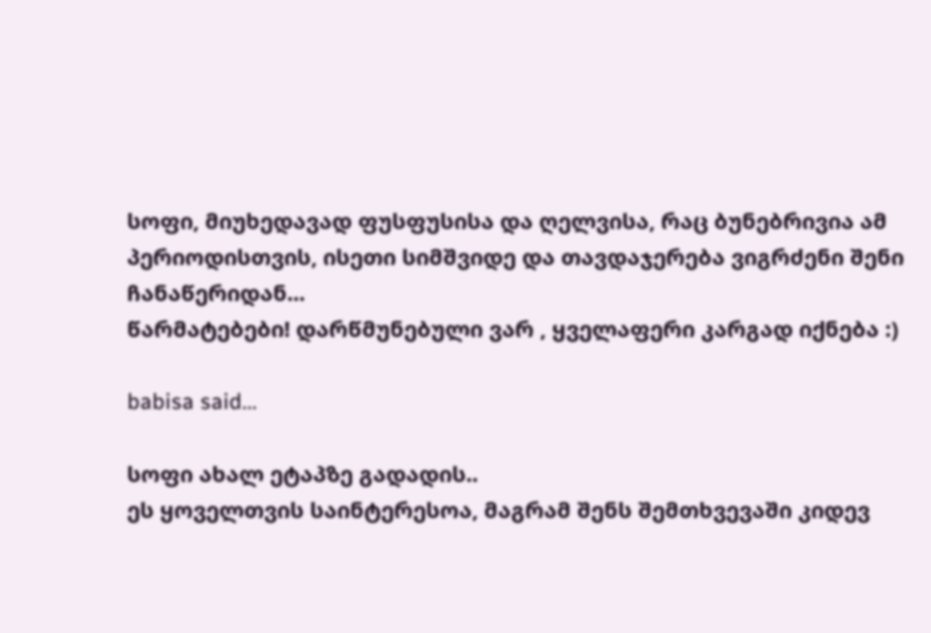სოფი, მიუხედავად ფუსფუსისა და ღელვისა, რაც ბუნებრივია ამ პერიოდისთვის, ისეთი სიმშვიდე და თავდაჯერება ვიგრძენი შენი ჩანაწერიდან...
წარმატებები! დარწმუნებული ვარ , ყველაფერი კარგად იქნება :)

babisa said...

სოფი ახალ ეტაპზე გადადის..
ეს ყოველთვის საინტერესოა, მაგრამ შენს შემთხვევაში კიდევ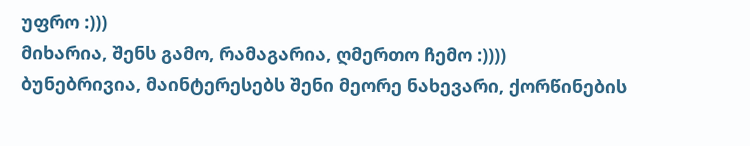უფრო :)))
მიხარია, შენს გამო, რამაგარია, ღმერთო ჩემო :))))
ბუნებრივია, მაინტერესებს შენი მეორე ნახევარი, ქორწინების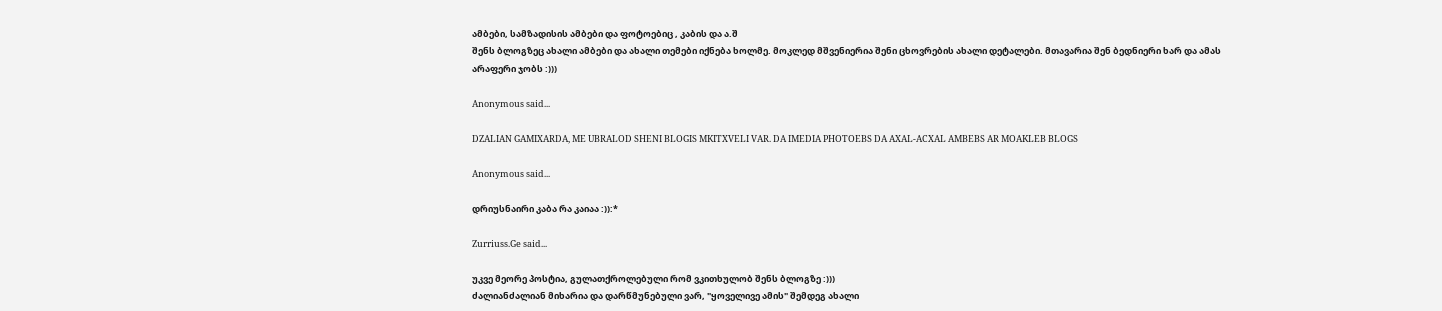ამბები, სამზადისის ამბები და ფოტოებიც , კაბის და ა.შ
შენს ბლოგზეც ახალი ამბები და ახალი თემები იქნება ხოლმე. მოკლედ მშვენიერია შენი ცხოვრების ახალი დეტალები. მთავარია შენ ბედნიერი ხარ და ამას არაფერი ჯობს :)))

Anonymous said...

DZALIAN GAMIXARDA, ME UBRALOD SHENI BLOGIS MKITXVELI VAR. DA IMEDIA PHOTOEBS DA AXAL-ACXAL AMBEBS AR MOAKLEB BLOGS

Anonymous said...

დრიუსნაირი კაბა რა კაიაა :)):*

Zurriuss.Ge said...

უკვე მეორე პოსტია, გულათქროლებული რომ ვკითხულობ შენს ბლოგზე :)))
ძალიანძალიან მიხარია და დარწმუნებული ვარ, "ყოველივე ამის" შემდეგ ახალი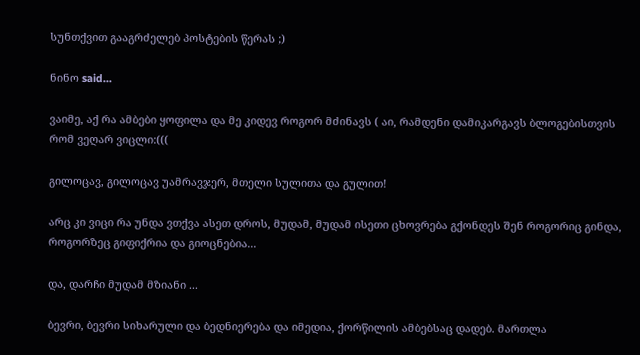სუნთქვით გააგრძელებ პოსტების წერას ;)

ნინო said...

ვაიმე, აქ რა ამბები ყოფილა და მე კიდევ როგორ მძინავს ( აი, რამდენი დამიკარგავს ბლოგებისთვის რომ ვეღარ ვიცლი:(((

გილოცავ, გილოცავ უამრავჯერ, მთელი სულითა და გულით!

არც კი ვიცი რა უნდა ვთქვა ასეთ დროს, მუდამ, მუდამ ისეთი ცხოვრება გქონდეს შენ როგორიც გინდა, როგორზეც გიფიქრია და გიოცნებია...

და, დარჩი მუდამ მზიანი ...

ბევრი, ბევრი სიხარული და ბედნიერება და იმედია, ქორწილის ამბებსაც დადებ. მართლა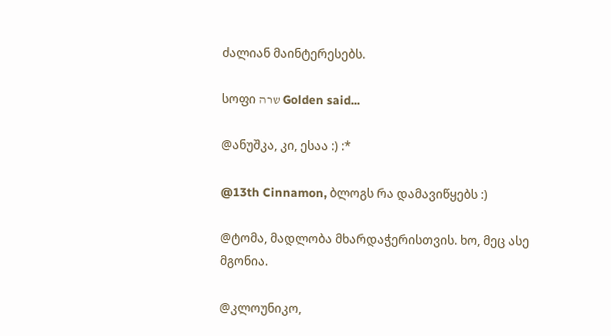ძალიან მაინტერესებს.

სოფი שרה Golden said...

@ანუშკა, კი, ესაა :) :*

@13th Cinnamon, ბლოგს რა დამავიწყებს :)

@ტომა, მადლობა მხარდაჭერისთვის. ხო, მეც ასე მგონია.

@კლოუნიკო,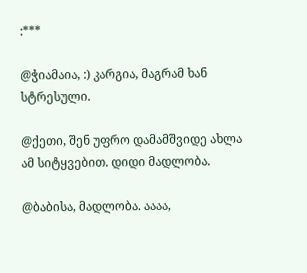:***

@ჭიამაია, :) კარგია, მაგრამ ხან სტრესული.

@ქეთი, შენ უფრო დამამშვიდე ახლა ამ სიტყვებით. დიდი მადლობა.

@ბაბისა, მადლობა. აააა,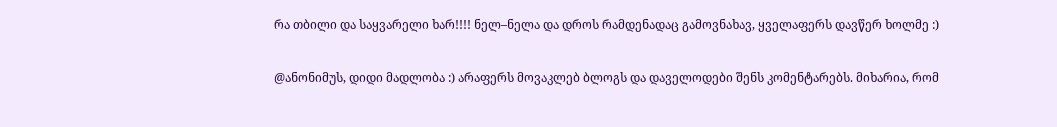რა თბილი და საყვარელი ხარ!!!! ნელ–ნელა და დროს რამდენადაც გამოვნახავ, ყველაფერს დავწერ ხოლმე :)

@ანონიმუს, დიდი მადლობა :) არაფერს მოვაკლებ ბლოგს და დაველოდები შენს კომენტარებს. მიხარია, რომ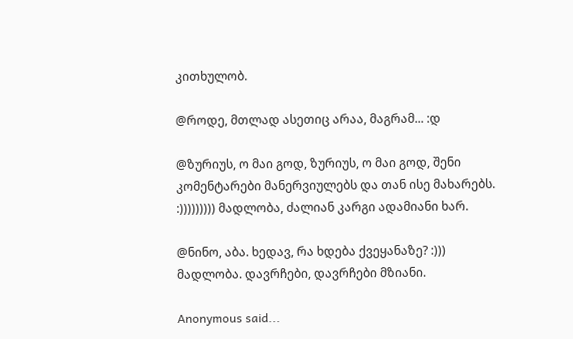კითხულობ.

@როდე, მთლად ასეთიც არაა, მაგრამ... :დ

@ზურიუს, ო მაი გოდ, ზურიუს, ო მაი გოდ, შენი კომენტარები მანერვიულებს და თან ისე მახარებს. :))))))))) მადლობა, ძალიან კარგი ადამიანი ხარ.

@ნინო, აბა. ხედავ, რა ხდება ქვეყანაზე? :))) მადლობა. დავრჩები, დავრჩები მზიანი.

Anonymous said...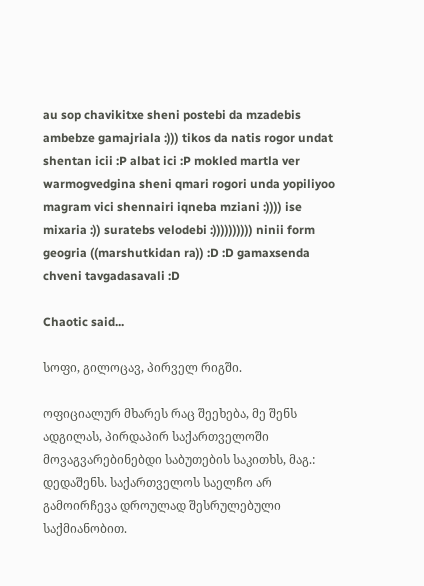au sop chavikitxe sheni postebi da mzadebis ambebze gamajriala :))) tikos da natis rogor undat shentan icii :P albat ici :P mokled martla ver warmogvedgina sheni qmari rogori unda yopiliyoo magram vici shennairi iqneba mziani :)))) ise mixaria :)) suratebs velodebi :)))))))))) ninii form geogria ((marshutkidan ra)) :D :D gamaxsenda chveni tavgadasavali :D

Chaotic said...

სოფი, გილოცავ, პირველ რიგში.

ოფიციალურ მხარეს რაც შეეხება, მე შენს ადგილას, პირდაპირ საქართველოში მოვაგვარებინებდი საბუთების საკითხს, მაგ.: დედაშენს. საქართველოს საელჩო არ გამოირჩევა დროულად შესრულებული საქმიანობით.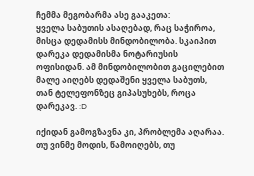ჩემმა მეგობარმა ასე გააკეთა:
ყველა საბუთის ასაღებად, რაც საჭიროა, მისცა დედამისს მინდობილობა. სკაიპით დარეკა დედამისმა ნოტარიუსის ოფისიდან. ამ მინდობილობით გაცილებით მალე აიღებს დედაშენი ყველა საბუთს, თან ტელეფონზეც გიპასუხებს, როცა დარეკავ. :D

იქიდან გამოგზავნა კი, პრობლემა აღარაა. თუ ვინმე მოდის, წამოიღებს, თუ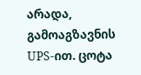არადა, გამოაგზავნის UPS-ით. ცოტა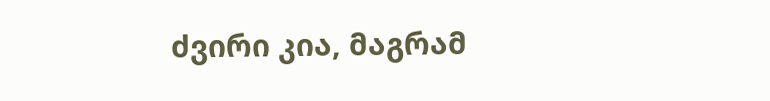ძვირი კია, მაგრამ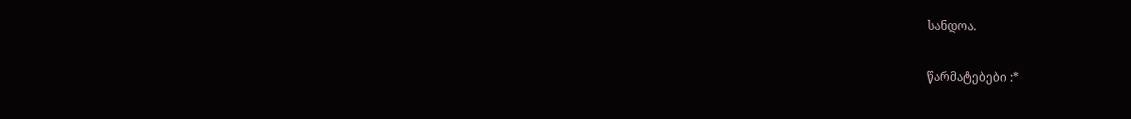სანდოა.

წარმატებები :*